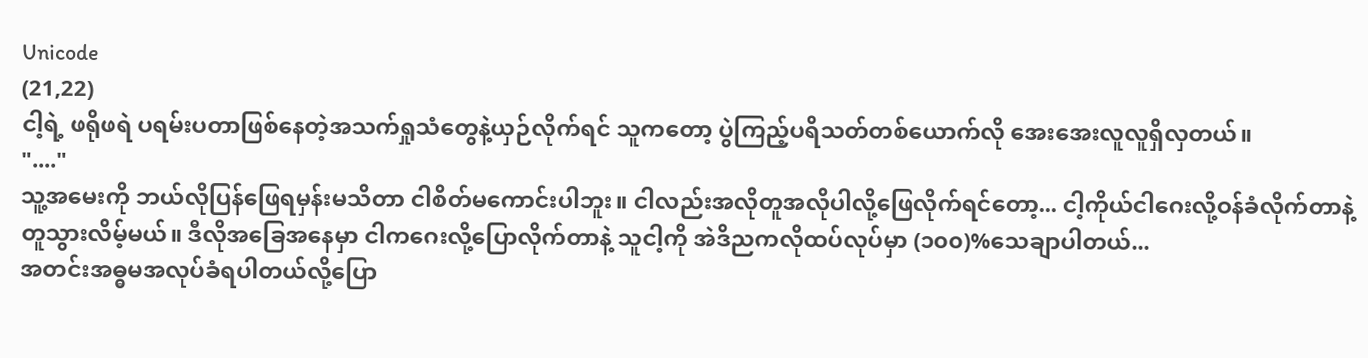Unicode
(21,22)
ငါ့ရဲ့ ဖရိုဖရဲ ပရမ်းပတာဖြစ်နေတဲ့အသက်ရှုသံတွေနဲ့ယှဉ်လိုက်ရင် သူကတော့ ပွဲကြည့်ပရိသတ်တစ်ယောက်လို အေးအေးလူလူရှိလှတယ်။
"...."
သူ့အမေးကို ဘယ်လိုပြန်ဖြေရမှန်းမသိတာ ငါစိတ်မကောင်းပါဘူး။ ငါလည်းအလိုတူအလိုပါလို့ဖြေလိုက်ရင်တော့... ငါ့ကိုယ်ငါဂေးလို့ဝန်ခံလိုက်တာနဲ့ တူသွားလိမ့်မယ်။ ဒီလိုအခြေအနေမှာ ငါကဂေးလို့ပြောလိုက်တာနဲ့ သူငါ့ကို အဲဒိညကလိုထပ်လုပ်မှာ (၁၀၀)%သေချာပါတယ်...
အတင်းအဓ္ဓမအလုပ်ခံရပါတယ်လို့ပြော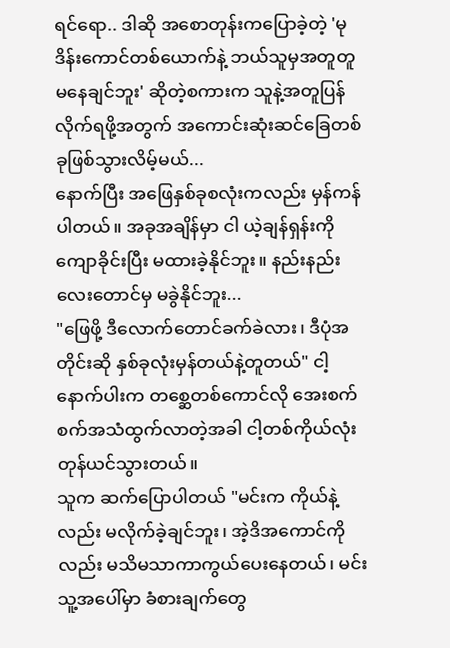ရင်ရော.. ဒါဆို အစောတုန်းကပြောခဲ့တဲ့ 'မုဒိန်းကောင်တစ်ယောက်နဲ့ ဘယ်သူမှအတူတူမနေချင်ဘူး' ဆိုတဲ့စကားက သူနဲ့အတူပြန်လိုက်ရဖို့အတွက် အကောင်းဆုံးဆင်ခြေတစ်ခုဖြစ်သွားလိမ့်မယ်...
နောက်ပြီး အဖြေနှစ်ခုစလုံးကလည်း မှန်ကန်ပါတယ်။ အခုအချိန်မှာ ငါ ယဲ့ချန်ရှန်းကိုကျောခိုင်းပြီး မထားခဲ့နိုင်ဘူး။ နည်းနည်းလေးတောင်မှ မခွဲနိုင်ဘူး...
"ဖြေဖို့ ဒီလောက်တောင်ခက်ခဲလား၊ ဒီပုံအတိုင်းဆို နှစ်ခုလုံးမှန်တယ်နဲ့တူတယ်" ငါ့နောက်ပါးက တစ္ဆေတစ်ကောင်လို အေးစက်စက်အသံထွက်လာတဲ့အခါ ငါ့တစ်ကိုယ်လုံး တုန်ယင်သွားတယ်။
သူက ဆက်ပြောပါတယ် "မင်းက ကိုယ်နဲ့လည်း မလိုက်ခဲ့ချင်ဘူး၊ အဲ့ဒိအကောင်ကိုလည်း မသိမသာကာကွယ်ပေးနေတယ်၊ မင်းသူ့အပေါ်မှာ ခံစားချက်တွေ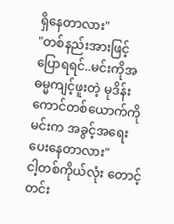ရှိနေတာလား"
"တစ်နည်းအားဖြင့်ပြောရရင်..မင်းကိုအဓမ္မကျင့်ဖူးတဲ့ မုဒိန်းကောင်တစ်ယောက်ကို မင်းက အခွင့်အရေးပေးနေတာလား"
ငါ့တစ်ကိုယ်လုံး တောင့်တင်း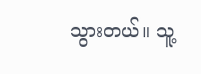သွားတယ်။ သူ့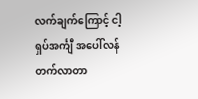လက်ချက်ကြောင့် ငါ့ရှပ်အင်္ကျီ အပေါ်လန်တက်လာတာ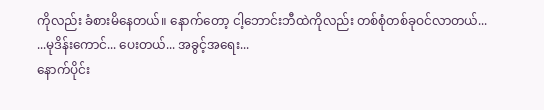ကိုလည်း ခံစားမိနေတယ်။ နောက်တော့ ငါ့ဘောင်းဘီထဲကိုလည်း တစ်စုံတစ်ခုဝင်လာတယ်...
...မုဒိန်းကောင်... ပေးတယ်... အခွင့်အရေး...
နောက်ပိုင်း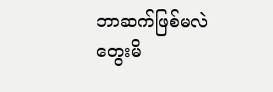ဘာဆက်ဖြစ်မလဲ တွေးမိ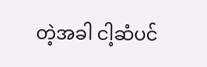တဲ့အခါ ငါ့ဆံပင်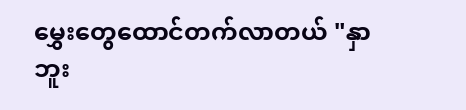မွှေးတွေထောင်တက်လာတယ် "နှာဘူး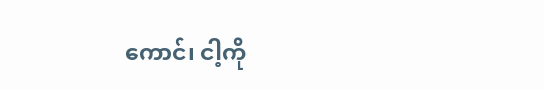ကောင်၊ ငါ့ကို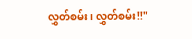လွှတ်စမ်း၊ လွှတ်စမ်း!!"